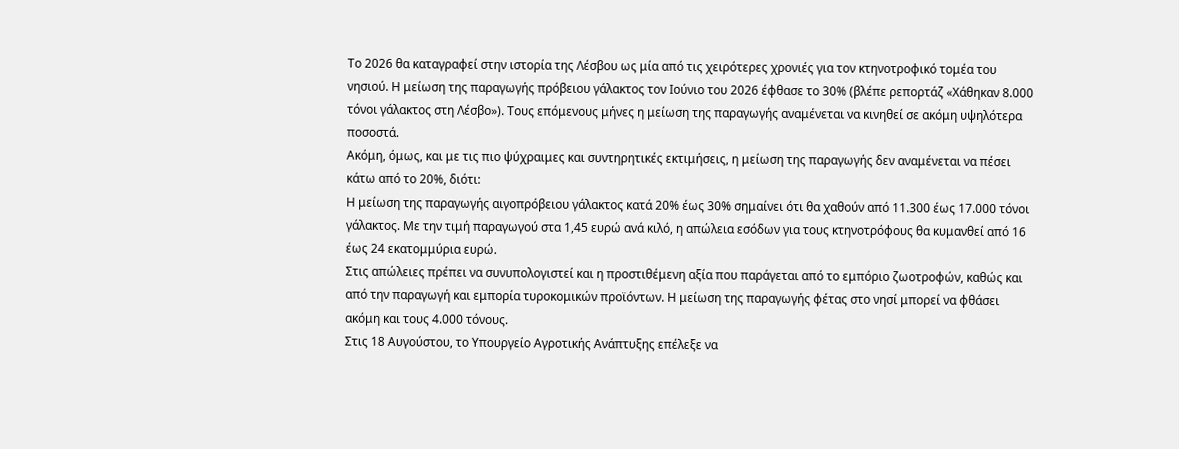Το 2026 θα καταγραφεί στην ιστορία της Λέσβου ως μία από τις χειρότερες χρονιές για τον κτηνοτροφικό τομέα του νησιού. Η μείωση της παραγωγής πρόβειου γάλακτος τον Ιούνιο του 2026 έφθασε το 30% (βλέπε ρεπορτάζ «Χάθηκαν 8.000 τόνοι γάλακτος στη Λέσβο»). Τους επόμενους μήνες η μείωση της παραγωγής αναμένεται να κινηθεί σε ακόμη υψηλότερα ποσοστά.
Ακόμη, όμως, και με τις πιο ψύχραιμες και συντηρητικές εκτιμήσεις, η μείωση της παραγωγής δεν αναμένεται να πέσει κάτω από το 20%, διότι:
Η μείωση της παραγωγής αιγοπρόβειου γάλακτος κατά 20% έως 30% σημαίνει ότι θα χαθούν από 11.300 έως 17.000 τόνοι γάλακτος. Με την τιμή παραγωγού στα 1,45 ευρώ ανά κιλό, η απώλεια εσόδων για τους κτηνοτρόφους θα κυμανθεί από 16 έως 24 εκατομμύρια ευρώ.
Στις απώλειες πρέπει να συνυπολογιστεί και η προστιθέμενη αξία που παράγεται από το εμπόριο ζωοτροφών, καθώς και από την παραγωγή και εμπορία τυροκομικών προϊόντων. Η μείωση της παραγωγής φέτας στο νησί μπορεί να φθάσει ακόμη και τους 4.000 τόνους.
Στις 18 Αυγούστου, το Υπουργείο Αγροτικής Ανάπτυξης επέλεξε να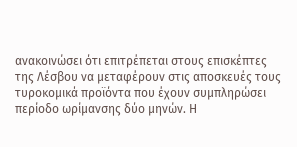ανακοινώσει ότι επιτρέπεται στους επισκέπτες της Λέσβου να μεταφέρουν στις αποσκευές τους τυροκομικά προϊόντα που έχουν συμπληρώσει περίοδο ωρίμανσης δύο μηνών. Η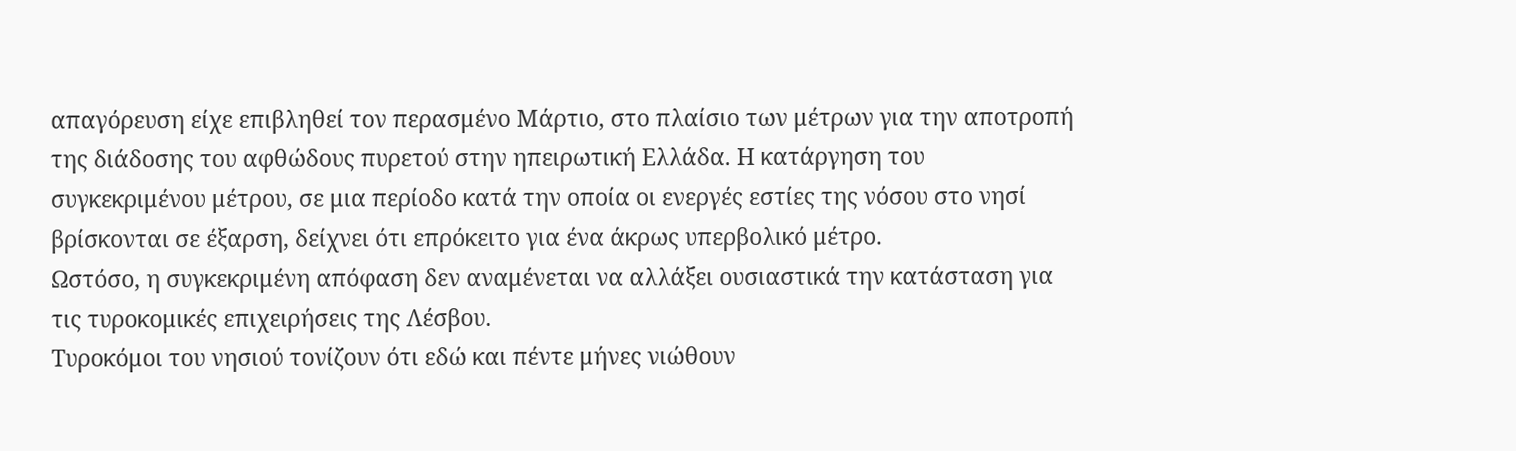απαγόρευση είχε επιβληθεί τον περασμένο Μάρτιο, στο πλαίσιο των μέτρων για την αποτροπή της διάδοσης του αφθώδους πυρετού στην ηπειρωτική Ελλάδα. Η κατάργηση του συγκεκριμένου μέτρου, σε μια περίοδο κατά την οποία οι ενεργές εστίες της νόσου στο νησί βρίσκονται σε έξαρση, δείχνει ότι επρόκειτο για ένα άκρως υπερβολικό μέτρο.
Ωστόσο, η συγκεκριμένη απόφαση δεν αναμένεται να αλλάξει ουσιαστικά την κατάσταση για τις τυροκομικές επιχειρήσεις της Λέσβου.
Τυροκόμοι του νησιού τονίζουν ότι εδώ και πέντε μήνες νιώθουν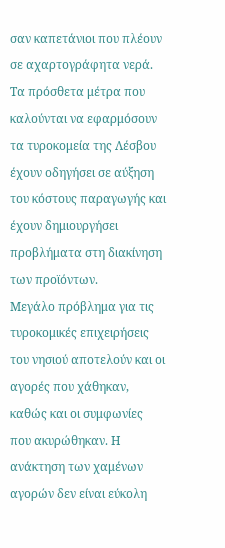σαν καπετάνιοι που πλέουν σε αχαρτογράφητα νερά.
Τα πρόσθετα μέτρα που καλούνται να εφαρμόσουν τα τυροκομεία της Λέσβου έχουν οδηγήσει σε αύξηση του κόστους παραγωγής και έχουν δημιουργήσει προβλήματα στη διακίνηση των προϊόντων.
Μεγάλο πρόβλημα για τις τυροκομικές επιχειρήσεις του νησιού αποτελούν και οι αγορές που χάθηκαν, καθώς και οι συμφωνίες που ακυρώθηκαν. Η ανάκτηση των χαμένων αγορών δεν είναι εύκολη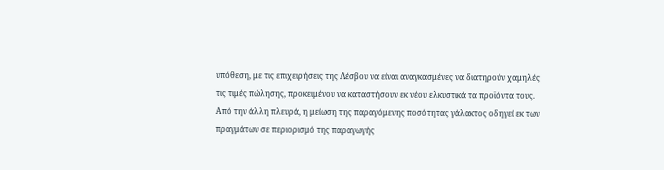υπόθεση, με τις επιχειρήσεις της Λέσβου να είναι αναγκασμένες να διατηρούν χαμηλές τις τιμές πώλησης, προκειμένου να καταστήσουν εκ νέου ελκυστικά τα προϊόντα τους.
Από την άλλη πλευρά, η μείωση της παραγόμενης ποσότητας γάλακτος οδηγεί εκ των πραγμάτων σε περιορισμό της παραγωγής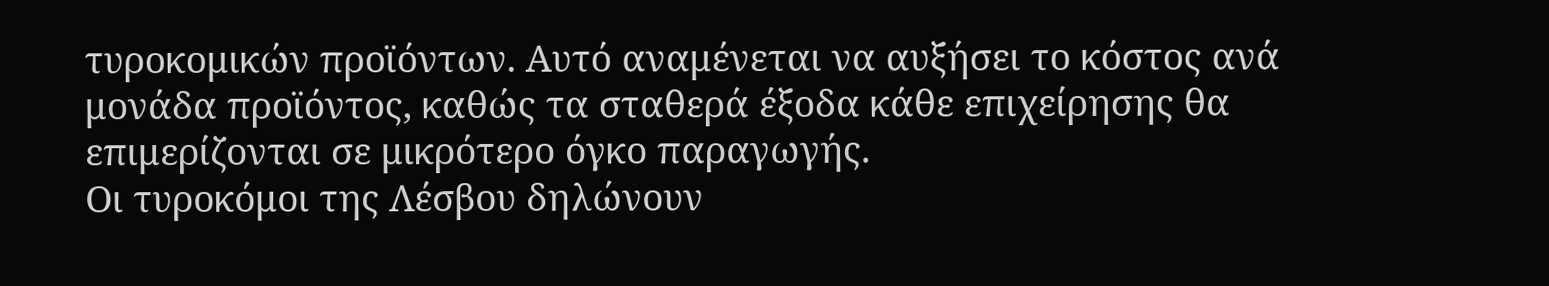τυροκομικών προϊόντων. Αυτό αναμένεται να αυξήσει το κόστος ανά μονάδα προϊόντος, καθώς τα σταθερά έξοδα κάθε επιχείρησης θα επιμερίζονται σε μικρότερο όγκο παραγωγής.
Οι τυροκόμοι της Λέσβου δηλώνουν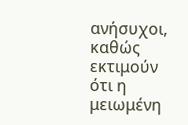ανήσυχοι, καθώς εκτιμούν ότι η μειωμένη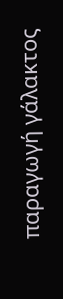παραγωγή γάλακτος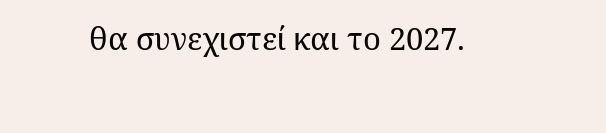θα συνεχιστεί και το 2027.